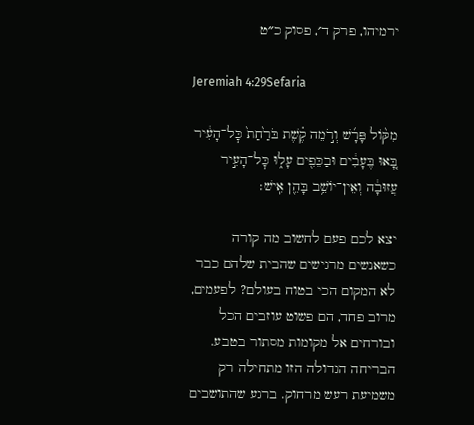ירמיהו, פרק ד׳, פסוק כ״ט

Jeremiah 4:29Sefaria

מִקּ֨וֹל פָּרָ֜שׁ וְרֹ֣מֵה קֶ֗שֶׁת בֹּרַ֙חַת֙ כׇּל־הָעִ֔יר בָּ֚אוּ בֶּעָבִ֔ים וּבַכֵּפִ֖ים עָל֑וּ כׇּל־הָעִ֣יר עֲזוּבָ֔ה וְאֵין־יוֹשֵׁ֥ב בָּהֵ֖ן אִֽישׁ׃

יצא לכם פעם לחשוב מה קורה כשאנשים מרגישים שהבית שלהם כבר לא המקום הכי בטוח בעולם? לפעמים, מרוב פחד, הם פשוט עוזבים הכל ובורחים אל מקומות מסתור בטבע. הבריחה הגדולה הזו מתחילה רק משמיעת רעש מרחוק. ברגע שהתושבים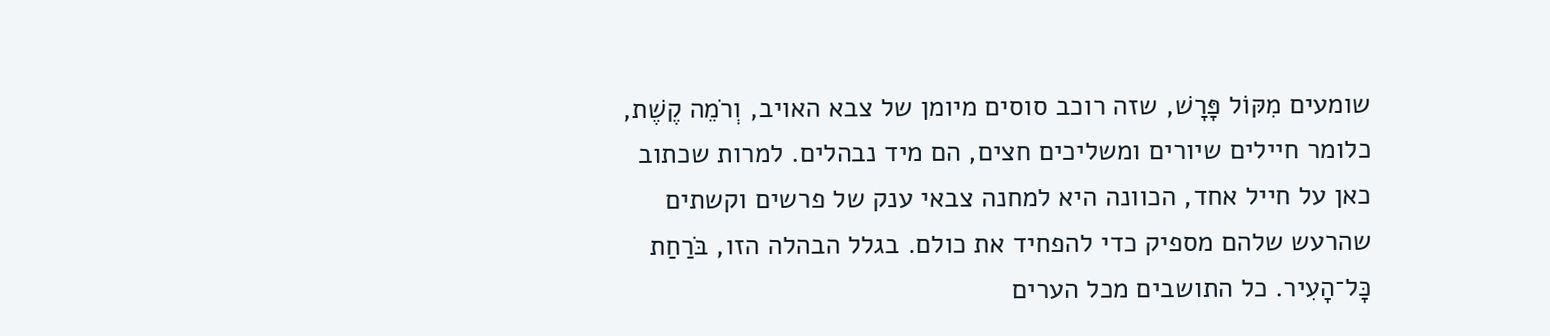שומעים מִקּוֹל פָּרָשׁ, שזה רוכב סוסים מיומן של צבא האויב, וְרֹמֵה קֶשֶׁת, כלומר חיילים שיורים ומשליכים חצים, הם מיד נבהלים. למרות שכתוב כאן על חייל אחד, הכוונה היא למחנה צבאי ענק של פרשים וקשתים שהרעש שלהם מספיק כדי להפחיד את כולם. בגלל הבהלה הזו, בֹּרַחַת כָּל־הָעִיר. כל התושבים מכל הערים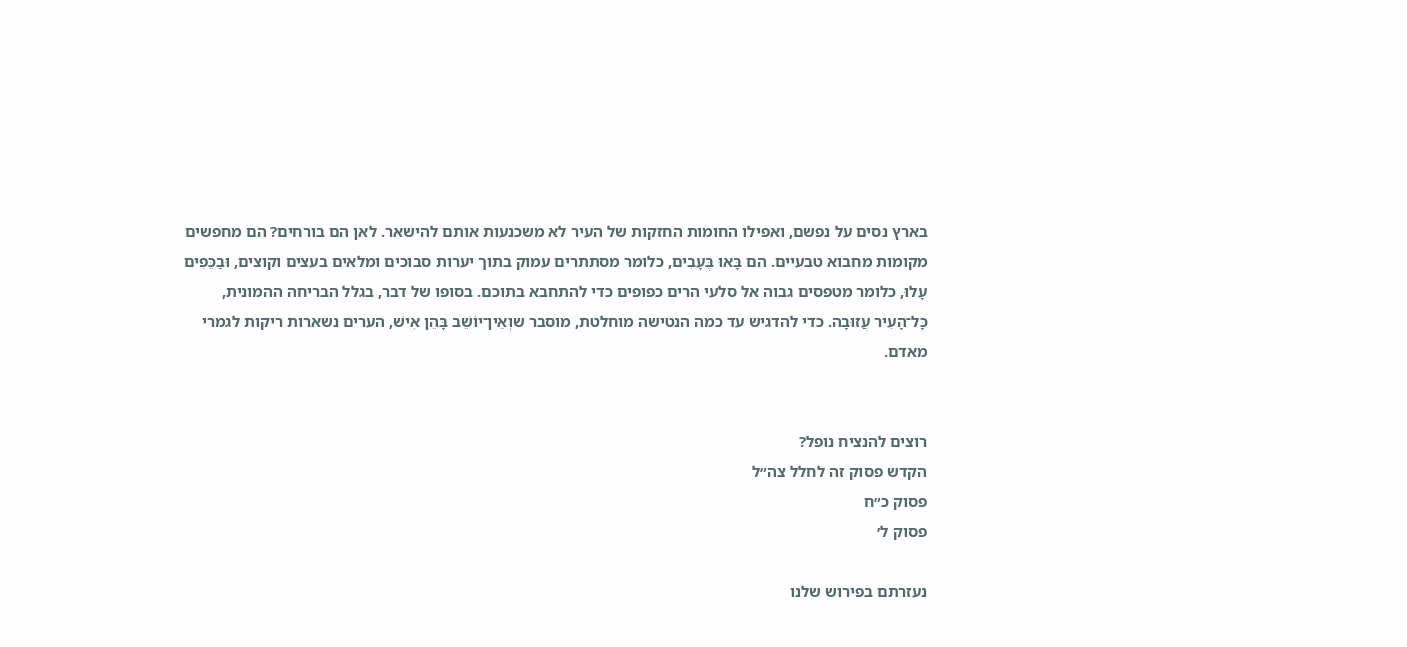בארץ נסים על נפשם, ואפילו החומות החזקות של העיר לא משכנעות אותם להישאר. לאן הם בורחים? הם מחפשים מקומות מחבוא טבעיים. הם בָּאוּ בֶּעָבִים, כלומר מסתתרים עמוק בתוך יערות סבוכים ומלאים בעצים וקוצים, וּבַכֵּפִים עָלוּ, כלומר מטפסים גבוה אל סלעי הרים כפופים כדי להתחבא בתוכם. בסופו של דבר, בגלל הבריחה ההמונית, כָּל־הָעִיר עֲזוּבָה. כדי להדגיש עד כמה הנטישה מוחלטת, מוסבר שוְאֵין־יוֹשֵׁב בָּהֵן אִישׁ, הערים נשארות ריקות לגמרי מאדם.


רוצים להנציח נופל?
הקדש פסוק זה לחלל צה״ל
פסוק כ״ח
פסוק ל׳

נעזרתם בפירוש שלנו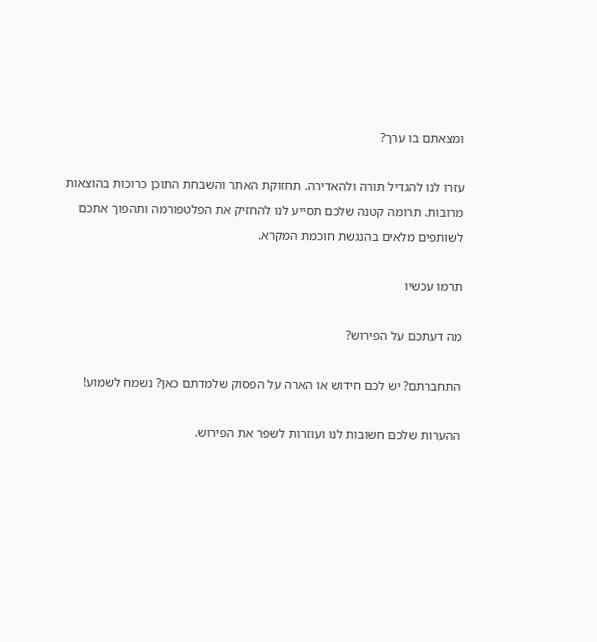ומצאתם בו ערך?

עזרו לנו להגדיל תורה ולהאדירה. תחזוקת האתר והשבחת התוכן כרוכות בהוצאות מרובות. תרומה קטנה שלכם תסייע לנו להחזיק את הפלטפורמה ותהפוך אתכם לשותפים מלאים בהנגשת חוכמת המקרא.

תרמו עכשיו

מה דעתכם על הפירוש?

התחברתם? יש לכם חידוש או הארה על הפסוק שלמדתם כאן? נשמח לשמוע!

ההערות שלכם חשובות לנו ועוזרות לשפר את הפירוש.